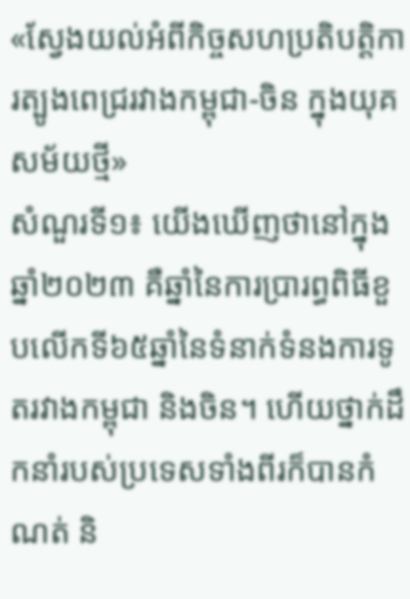«ស្វែងយល់អំពីកិច្ចសហប្រតិបត្តិការត្បូងពេជ្ររវាងកម្ពុជា-ចិន ក្នុងយុគសម័យថ្មី»
សំណួរទី១៖ យើងឃើញថានៅក្នុងឆ្នាំ២០២៣ គឺឆ្នាំនៃការប្រារព្ធពិធីខួបលើកទី៦៥ឆ្នាំនៃទំនាក់ទំនងការទូតរវាងកម្ពុជា និងចិន។ ហើយថ្នាក់ដឹកនាំរបស់ប្រទេសទាំងពីរក៏បានកំណត់ និ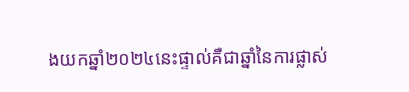ងយកឆ្នាំ២០២៤នេះផ្ទាល់គឺជាឆ្នាំនៃការផ្លាស់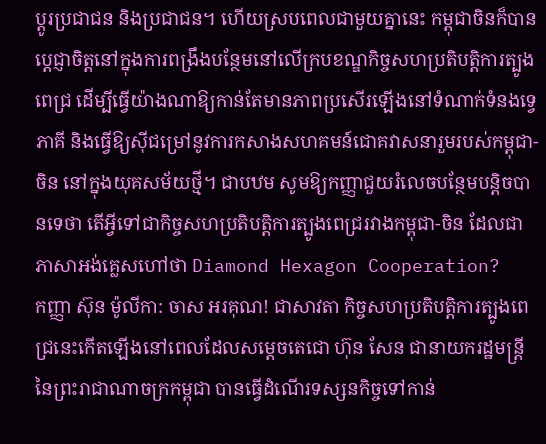ប្តូរប្រជាជន និងប្រជាជន។ ហើយស្របពេលជាមួយគ្នានេះ កម្ពុជាចិនក៏បានប្តេជ្ញាចិត្តនៅក្នុងការពង្រឹងបន្ថែមនៅលើក្របខណ្ឌកិច្ចសហប្រតិបត្តិការត្បូងពេជ្រ ដើម្បីធ្វើយ៉ាងណាឱ្យកាន់តែមានភាពប្រសើរឡើងនៅទំណាក់ទំនងទ្វេភាគី និងធ្វើឱ្យស៊ីជម្រៅនូវការកសាងសហគមន៍ជោគវាសនារួមរបស់កម្ពុជា-ចិន នៅក្នុងយុគសម័យថ្មី។ ជាបឋម សូមឱ្យកញ្ញាជួយរំលេចបន្ថែមបន្តិចបានទេថា តើអ្វីទៅជាកិច្ចសហប្រតិបត្តិការត្បូងពេជ្ររវាងកម្ពុជា-ចិន ដែលជាភាសាអង់គ្លេសហៅថា Diamond Hexagon Cooperation?
កញ្ញា ស៊ុន ម៉ូលីកា: ចាស អរគុណ! ជាសាវតា កិច្ចសហប្រតិបត្តិការត្បូងពេជ្រនេះកើតឡើងនៅពេលដែលសម្តេចតេជោ ហ៊ុន សែន ជានាយករដ្ឋមន្ត្រីនៃព្រះរាជាណាចក្រកម្ពុជា បានធ្វើដំណើរទស្សនកិច្ចទៅកាន់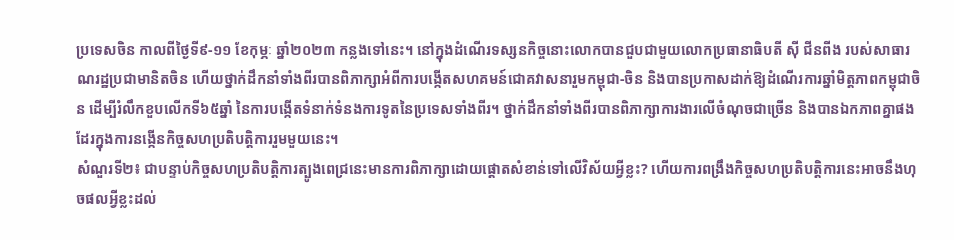ប្រទេសចិន កាលពីថ្ងៃទី៩-១១ ខែកុម្ភៈ ឆ្នាំ២០២៣ កន្លងទៅនេះ។ នៅក្នុងដំណើរទស្សនកិច្ចនោះលោកបានជួបជាមួយលោកប្រធានាធិបតី ស៊ី ជីនពីង របស់សាធារណរដ្ឋប្រជាមានិតចិន ហើយថ្នាក់ដឹកនាំទាំងពីរបានពិភាក្សាអំពីការបង្កើតសហគមន៍ជោគវាសនារួមកម្ពុជា-ចិន និងបានប្រកាសដាក់ឱ្យដំណើរការឆ្នាំមិត្តភាពកម្ពុជាចិន ដើម្បីរំលឹកខួបលើកទី៦៥ឆ្នាំ នៃការបង្កើតទំនាក់ទំនងការទូតនៃប្រទេសទាំងពីរ។ ថ្នាក់ដឹកនាំទាំងពីរបានពិភាក្សាការងារលើចំណុចជាច្រើន និងបានឯកភាពគ្នាផងដែរក្នុងការនង្កើនកិច្ចសហប្រតិបត្តិការរួមមួយនេះ។
សំណួរទី២៖ ជាបន្ទាប់កិច្ចសហប្រតិបត្តិការត្បូងពេជ្រនេះមានការពិភាក្សាដោយផ្តោតសំខាន់ទៅលើវិស័យអ្វីខ្លះ? ហើយការពង្រឹងកិច្ចសហប្រតិបត្តិការនេះអាចនឹងហុចផលអ្វីខ្លះដល់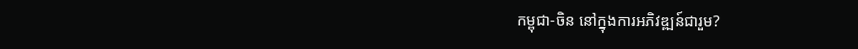កម្ពុជា-ចិន នៅក្នុងការអភិវឌ្ឍន៍ជារួម?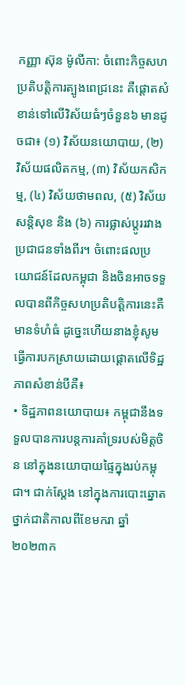កញ្ញា ស៊ុន ម៉ូលីកា: ចំពោះកិច្ចសហប្រតិបត្តិការត្បូងពេជ្រនេះ គឺផ្តោតសំខាន់ទៅលើវិស័យធំៗចំនួន៦ មានដូចជា៖ (១) វិស័យនយោបាយ, (២) វិស័យផលិតកម្ម, (៣) វិស័យកសិកម្ម, (៤) វិស័យថាមពល, (៥) វិស័យសន្តិសុខ និង (៦) ការផ្លាស់ប្តូររវាងប្រជាជនទាំងពីរ។ ចំពោះផលប្រយោជន៍ដែលកម្ពុជា និងចិនអាចទទួលបានពីកិច្ចសហប្រតិបត្តិការនេះគឺមានទំហំធំ ដូច្នេះហើយនាងខ្ញុំសូមធ្វើការបកស្រាយដោយផ្តោតលើទិដ្ឋភាពសំខាន់បីគឺ៖
• ទិដ្ឋភាពនយោបាយ៖ កម្ពុជានឹងទទួលបានការបន្តការគាំទ្ររបស់មិត្តចិន នៅក្នុងនយោបាយផ្ទៃក្នុងរប់កម្ពុជា។ ជាក់ស្តែង នៅក្នុងការបោះឆ្នោតថ្នាក់ជាតិកាលពីខែមករា ឆ្នាំ២០២៣ក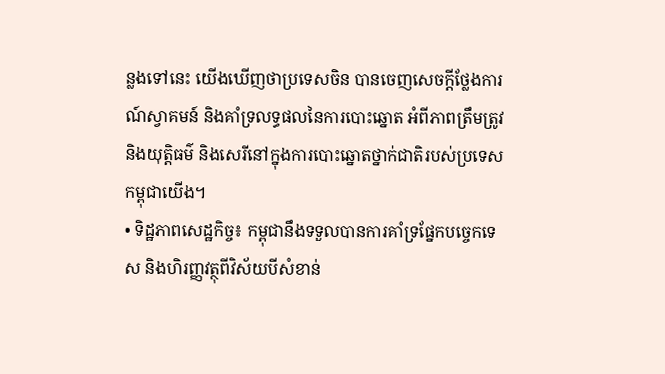ន្លងទៅនេះ យើងឃើញថាប្រទេសចិន បានចេញសេចក្តីថ្លែងការណ៍ស្វាគមន៍ និងគាំទ្រលទ្ធផលនៃការបោះឆ្នោត អំពីភាពត្រឹមត្រូវ និងយុត្តិធម៌ និងសេរីនៅក្នុងការបោះឆ្នោតថ្នាក់ជាតិរបស់ប្រទេសកម្ពុជាយើង។
• ទិដ្ឋភាពសេដ្ឋកិច្ច៖ កម្ពុជានឹងទទួលបានការគាំទ្រផ្នែកបច្ចេកទេស និងហិរញ្ញវត្ថុពីវិស័យបីសំខាន់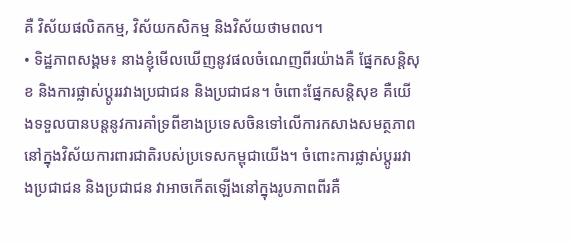គឺ វិស័យផលិតកម្ម, វិស័យកសិកម្ម និងវិស័យថាមពល។
• ទិដ្ឋភាពសង្គម៖ នាងខ្ញុំមើលឃើញនូវផលចំណេញពីរយ៉ាងគឺ ផ្នែកសន្តិសុខ និងការផ្លាស់ប្តូររវាងប្រជាជន និងប្រជាជន។ ចំពោះផ្នែកសន្តិសុខ គឺយើងទទួលបានបន្តនូវការគាំទ្រពីខាងប្រទេសចិនទៅលើការកសាងសមត្ថភាពនៅក្នុងវិស័យការពារជាតិរបស់ប្រទេសកម្ពុជាយើង។ ចំពោះការផ្លាស់ប្តូររវាងប្រជាជន និងប្រជាជន វាអាចកើតឡើងនៅក្នុងរូបភាពពីរគឺ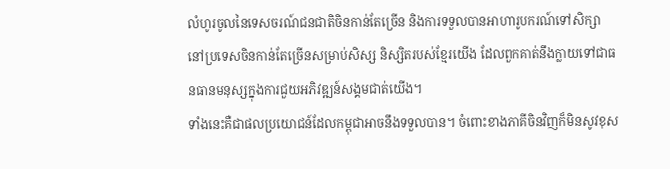លំហូរចូលនៃទេសចរណ៍ជនជាតិចិនកាន់តែច្រើន និងការទទួលបានអាហារូបករណ៍ទៅសិក្សានៅប្រទេសចិនកាន់តែច្រើនសម្រាប់សិស្ស និស្សិតរបស់ខ្មែរយើង ដែលពួកគាត់នឹងក្លាយទៅជាធនធានមនុស្សក្នុងការជួយអភិវឌ្ឍន៍សង្គមជាត់យើង។
ទាំងនេះគឺជាផលប្រយោជន៍ដែលកម្ពុជាអាចនឹងទទួលបាន។ ចំពោះខាងភាគីចិនវិញក៏មិនសូវខុស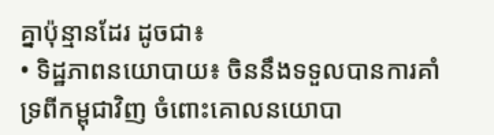គ្នាប៉ុន្មានដែរ ដូចជា៖
• ទិដ្ឋភាពនយោបាយ៖ ចិននឹងទទួលបានការគាំទ្រពីកម្ពុជាវិញ ចំពោះគោលនយោបា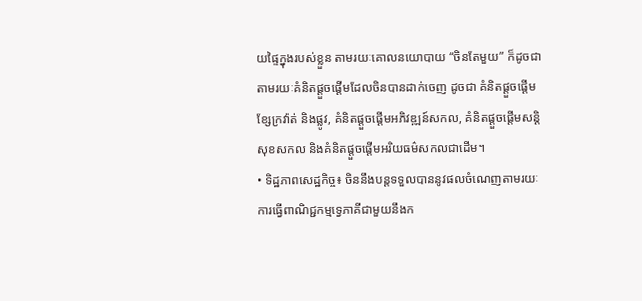យផ្ទៃក្នុងរបស់ខ្លួន តាមរយៈគោលនយោបាយ “ចិនតែមួយ” ក៏ដូចជាតាមរយៈគំនិតផ្តួចផ្តើមដែលចិនបានដាក់ចេញ ដូចជា គំនិតផ្តួចផ្តើមខ្សែក្រវ៉ាត់ និងផ្លូវ, គំនិតផ្តួចផ្តើមអភិវឌ្ឍន៍សកល, គំនិតផ្តួចផ្តើមសន្តិសុខសកល និងគំនិតផ្តួចផ្តើមអរិយធម៌សកលជាដើម។
• ទិដ្ឋភាពសេដ្ឋកិច្ច៖ ចិននឹងបន្តទទួលបាននូវផលចំណេញតាមរយៈការធ្វើពាណិជ្ជកម្មទ្វេភាគីជាមួយនឹងក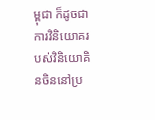ម្ពុជា ក៏ដូចជាការវិនិយោគរបស់វិនិយោគិនចិននៅប្រ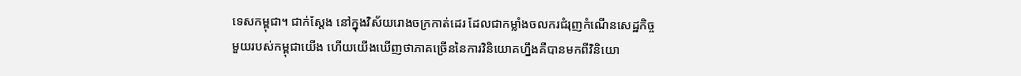ទេសកម្ពុជា។ ជាក់ស្តែង នៅក្នុងវិស័យរោងចក្រកាត់ដេរ ដែលជាកម្លាំងចលករជំរុញកំណើនសេដ្ឋកិច្ចមួយរបស់កម្ពុជាយើង ហើយយើងឃើញថាភាគច្រើននៃការវិនិយោគហ្នឹងគឺបានមកពីវិនិយោ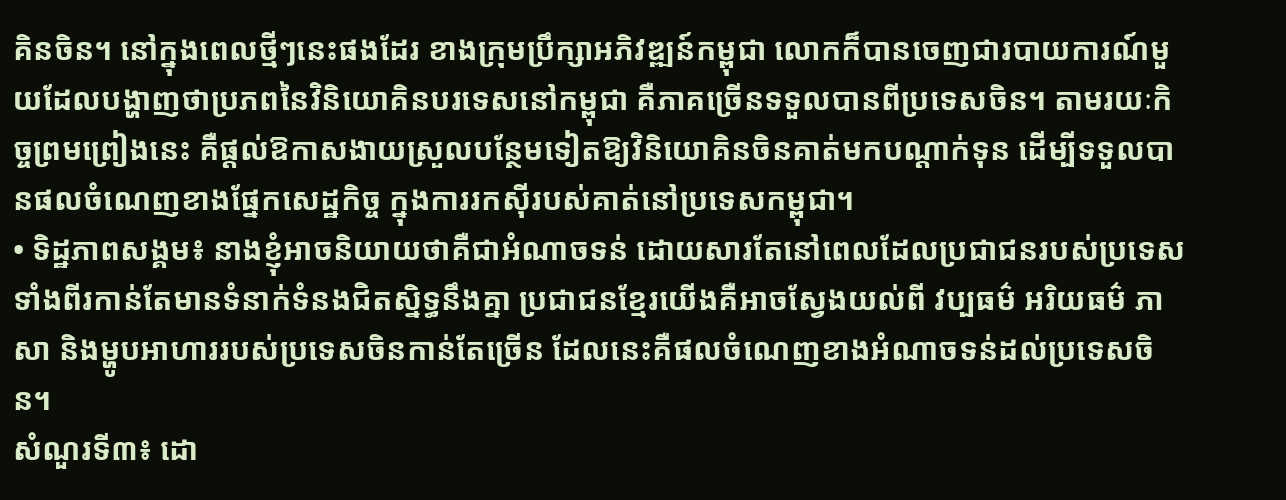គិនចិន។ នៅក្នុងពេលថ្មីៗនេះផងដែរ ខាងក្រុមប្រឹក្សាអភិវឌ្ឍន៍កម្ពុជា លោកក៏បានចេញជារបាយការណ៍មួយដែលបង្ហាញថាប្រភពនៃវិនិយោគិនបរទេសនៅកម្ពុជា គឺភាគច្រើនទទួលបានពីប្រទេសចិន។ តាមរយៈកិច្ចព្រមព្រៀងនេះ គឺផ្តល់ឱកាសងាយស្រួលបន្ថែមទៀតឱ្យវិនិយោគិនចិនគាត់មកបណ្តាក់ទុន ដើម្បីទទួលបានផលចំណេញខាងផ្នែកសេដ្ឋកិច្ច ក្នុងការរកស៊ីរបស់គាត់នៅប្រទេសកម្ពុជា។
• ទិដ្ឋភាពសង្គម៖ នាងខ្ញុំអាចនិយាយថាគឺជាអំណាចទន់ ដោយសារតែនៅពេលដែលប្រជាជនរបស់ប្រទេសទាំងពីរកាន់តែមានទំនាក់ទំនងជិតស្និទ្ធនឹងគ្នា ប្រជាជនខ្មែរយើងគឺអាចស្វែងយល់ពី វប្បធម៌ អរិយធម៌ ភាសា និងម្ហូបអាហាររបស់ប្រទេសចិនកាន់តែច្រើន ដែលនេះគឺផលចំណេញខាងអំណាចទន់ដល់ប្រទេសចិន។
សំណួរទី៣៖ ដោ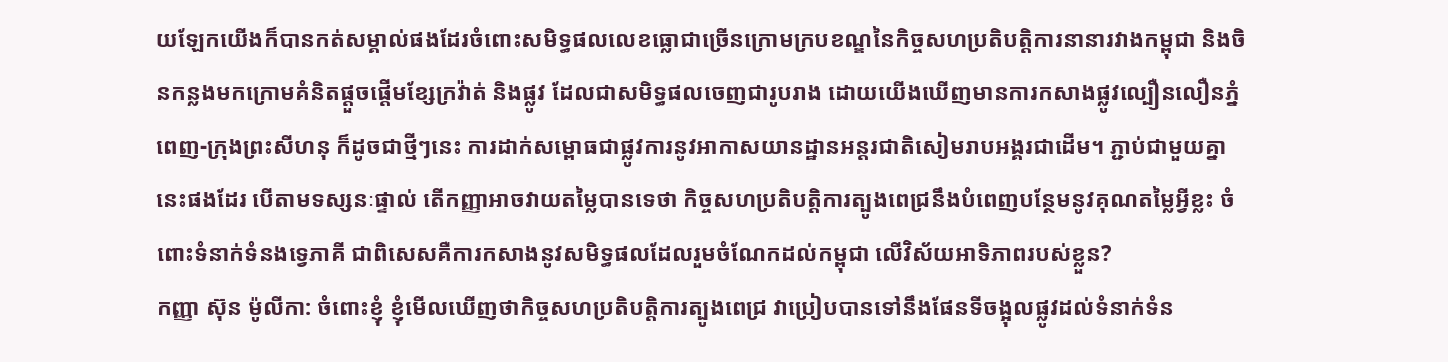យឡែកយើងក៏បានកត់សម្គាល់ផងដែរចំពោះសមិទ្ធផលលេខធ្លោជាច្រើនក្រោមក្របខណ្ឌនៃកិច្ចសហប្រតិបត្តិការនានារវាងកម្ពុជា និងចិនកន្លងមកក្រោមគំនិតផ្តួចផ្តើមខ្សែក្រវ៉ាត់ និងផ្លូវ ដែលជាសមិទ្ធផលចេញជារូបរាង ដោយយើងឃើញមានការកសាងផ្លូវល្បឿនលឿនភ្នំពេញ-ក្រុងព្រះសីហនុ ក៏ដូចជាថ្មីៗនេះ ការដាក់សម្ពោធជាផ្លូវការនូវអាកាសយានដ្ឋានអន្តរជាតិសៀមរាបអង្គរជាដើម។ ភ្ជាប់ជាមួយគ្នានេះផងដែរ បើតាមទស្សនៈផ្ទាល់ តើកញ្ញាអាចវាយតម្លៃបានទេថា កិច្ចសហប្រតិបត្តិការត្បូងពេជ្រនឹងបំពេញបន្ថែមនូវគុណតម្លៃអ្វីខ្លះ ចំពោះទំនាក់ទំនងទ្វេភាគី ជាពិសេសគឺការកសាងនូវសមិទ្ធផលដែលរួមចំណែកដល់កម្ពុជា លើវិស័យអាទិភាពរបស់ខ្លួន?
កញ្ញា ស៊ុន ម៉ូលីកា: ចំពោះខ្ញុំ ខ្ញុំមើលឃើញថាកិច្ចសហប្រតិបត្តិការត្បូងពេជ្រ វាប្រៀបបានទៅនឹងផែនទីចង្អុលផ្លូវដល់ទំនាក់ទំន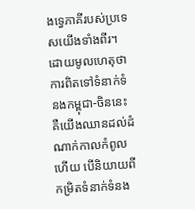ងទ្វេភាគីរបស់ប្រទេសយើងទាំងពីរ។ ដោយមូលហេតុថា ការពិតទៅទំនាក់ទំនងកម្ពុជា-ចិននេះ គឺយើងឈានដល់ដំណាក់កាលកំពូលហើយ បើនិយាយពីកម្រិតទំនាក់ទំនង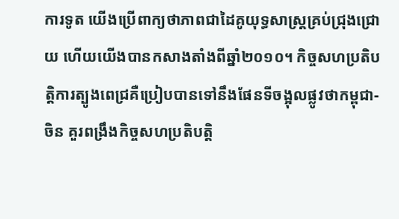ការទូត យើងប្រើពាក្យថាភាពជាដៃគូយុទ្ធសាស្រ្តគ្រប់ជ្រុងជ្រោយ ហើយយើងបានកសាងតាំងពីឆ្នាំ២០១០។ កិច្ចសហប្រតិបត្តិការត្បូងពេជ្រគឺប្រៀបបានទៅនឹងផែនទីចង្អុលផ្លូវថាកម្ពុជា-ចិន គួរពង្រឹងកិច្ចសហប្រតិបត្តិ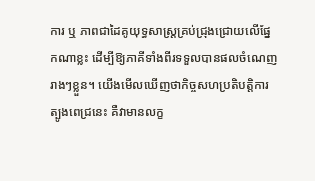ការ ឬ ភាពជាដៃគូយុទ្ធសាស្ត្រគ្រប់ជ្រុងជ្រោយលើផ្នែកណាខ្លះ ដើម្បីឱ្យភាគីទាំងពីរទទួលបានផលចំណេញរាងៗខ្លួន។ យើងមើលឃើញថាកិច្ចសហប្រតិបត្តិការត្បូងពេជ្រនេះ គឺវាមានលក្ខ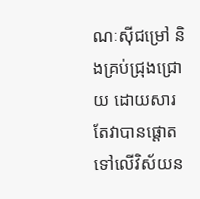ណៈស៊ីជម្រៅ និងគ្រប់ជ្រុងជ្រោយ ដោយសារតែវាបានផ្តោតទៅលើវិស័យន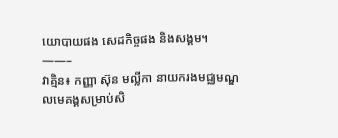យោបាយផង សេដកិច្ចផង និងសង្គម។
——–
វាគ្មិន៖ កញ្ញា ស៊ុន មល្លីកា នាយករងមជ្ឈមណ្ឌលមេគង្គសម្រាប់សិ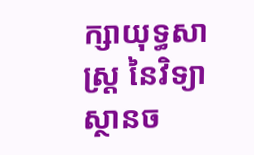ក្សាយុទ្ធសាស្រ្ត នៃវិទ្យាស្ថានច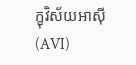ក្ខុវិស័យអាស៊ី (AVI)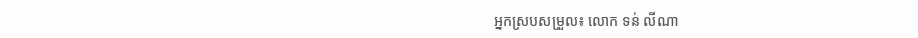អ្នកស្របសម្រួល៖ លោក ទន់ លីណា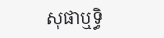សុផាឬទ្ធិ